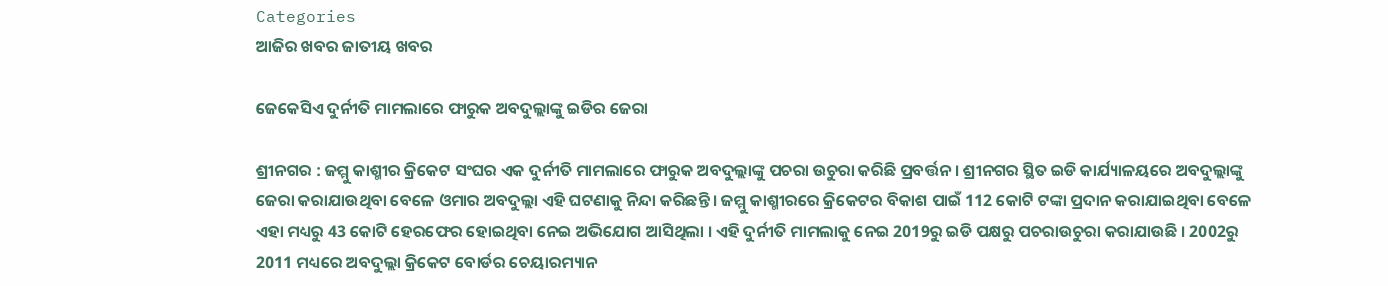Categories
ଆଜିର ଖବର ଜାତୀୟ ଖବର

ଜେକେସିଏ ଦୁର୍ନୀତି ମାମଲାରେ ଫାରୁକ ଅବଦୁଲ୍ଲାଙ୍କୁ ଇଡିର ଜେରା

ଶ୍ରୀନଗର : ଜମ୍ମୁ କାଶ୍ମୀର କ୍ରିକେଟ ସଂଘର ଏକ ଦୁର୍ନୀତି ମାମଲାରେ ଫାରୁକ ଅବଦୁଲ୍ଲାଙ୍କୁ ପଚରା ଉଚୁରା କରିଛି ପ୍ରବର୍ତ୍ତନ । ଶ୍ରୀନଗର ସ୍ଥିତ ଇଡି କାର୍ଯ୍ୟାଳୟରେ ଅବଦୁଲ୍ଲାଙ୍କୁ ଜେରା କରାଯାଉଥିବା ବେଳେ ଓମାର ଅବଦୁଲ୍ଲା ଏହି ଘଟଣାକୁ ନିନ୍ଦା କରିଛନ୍ତି । ଜମ୍ମୁ କାଶ୍ମୀରରେ କ୍ରିକେଟର ବିକାଶ ପାଇଁ 112 କୋଟି ଟଙ୍କା ପ୍ରଦାନ କରାଯାଇଥିବା ବେଳେ ଏହା ମଧ୍ୟରୁ 43 କୋଟି ହେରଫେର ହୋଇଥିବା ନେଇ ଅଭିଯୋଗ ଆସିଥିଲା । ଏହି ଦୁର୍ନୀତି ମାମଲାକୁ ନେଇ 2019ରୁ ଇଡି ପକ୍ଷରୁ ପଚରାଉଚୁରା କରାଯାଉଛି । 2002ରୁ 2011 ମଧ୍ୟରେ ଅବଦୁଲ୍ଲା କ୍ରିକେଟ ବୋର୍ଡର ଚେୟାରମ୍ୟାନ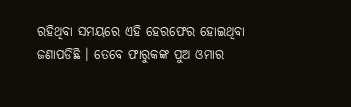ରହିଥିବା ସମୟରେ ଏହି ହେରଫେର ହୋଇଥିବା ଜଣାପଡିଛି । ତେବେ ଫାରୁକଙ୍କ ପୁଅ ଓମାର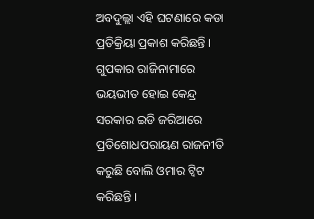ଅବଦୁଲ୍ଲା ଏହି ଘଟଣାରେ କଡା ପ୍ରତିକ୍ରିୟା ପ୍ରକାଶ କରିଛନ୍ତି । ଗୁପକାର ରାଜିନାମାରେ ଭୟଭୀତ ହୋଇ କେନ୍ଦ୍ର ସରକାର ଇଡି ଜରିଆରେ ପ୍ରତିଶୋଧପରାୟଣ ରାଜନୀତି କରୁଛି ବୋଲି ଓମାର ଟ୍ୱିଟ କରିଛନ୍ତି ।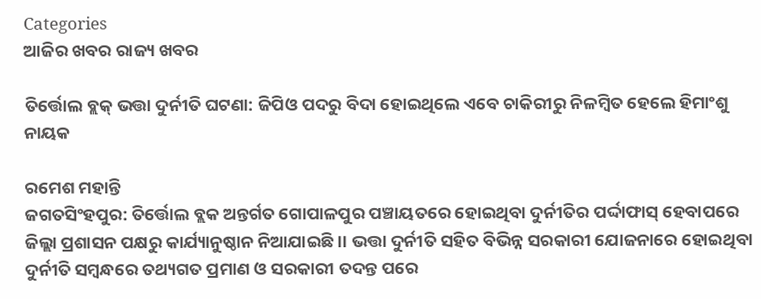Categories
ଆଜିର ଖବର ରାଜ୍ୟ ଖବର

ତିର୍ତ୍ତୋଲ ବ୍ଲକ୍ ଭତ୍ତା ଦୁର୍ନୀତି ଘଟଣା: ଜିପିଓ ପଦରୁ ବିଦା ହୋଇଥିଲେ ଏବେ ଚାକିରୀରୁ ନିଳମ୍ବିତ ହେଲେ ହିମାଂଶୁ ନାୟକ

ରମେଶ ମହାନ୍ତି
ଜଗତସିଂହପୁର: ତିର୍ତ୍ତୋଲ ବ୍ଲକ ଅନ୍ତର୍ଗତ ଗୋପାଳପୁର ପଞ୍ଚାୟତରେ ହୋଇଥିବା ଦୁର୍ନୀତିର ପର୍ଦ୍ଦାଫାସ୍ ହେବାପରେ ଜିଲ୍ଲା ପ୍ରଶାସନ ପକ୍ଷରୁ କାର୍ଯ୍ୟାନୁଷ୍ଠାନ ନିଆଯାଇଛି।। ଭତ୍ତା ଦୁର୍ନୀତି ସହିତ ବିଭିନ୍ନ ସରକାରୀ ଯୋଜନାରେ ହୋଇଥିବା ଦୁର୍ନୀତି ସମ୍ବନ୍ଧରେ ତଥ୍ୟଗତ ପ୍ରମାଣ ଓ ସରକାରୀ ତଦନ୍ତ ପରେ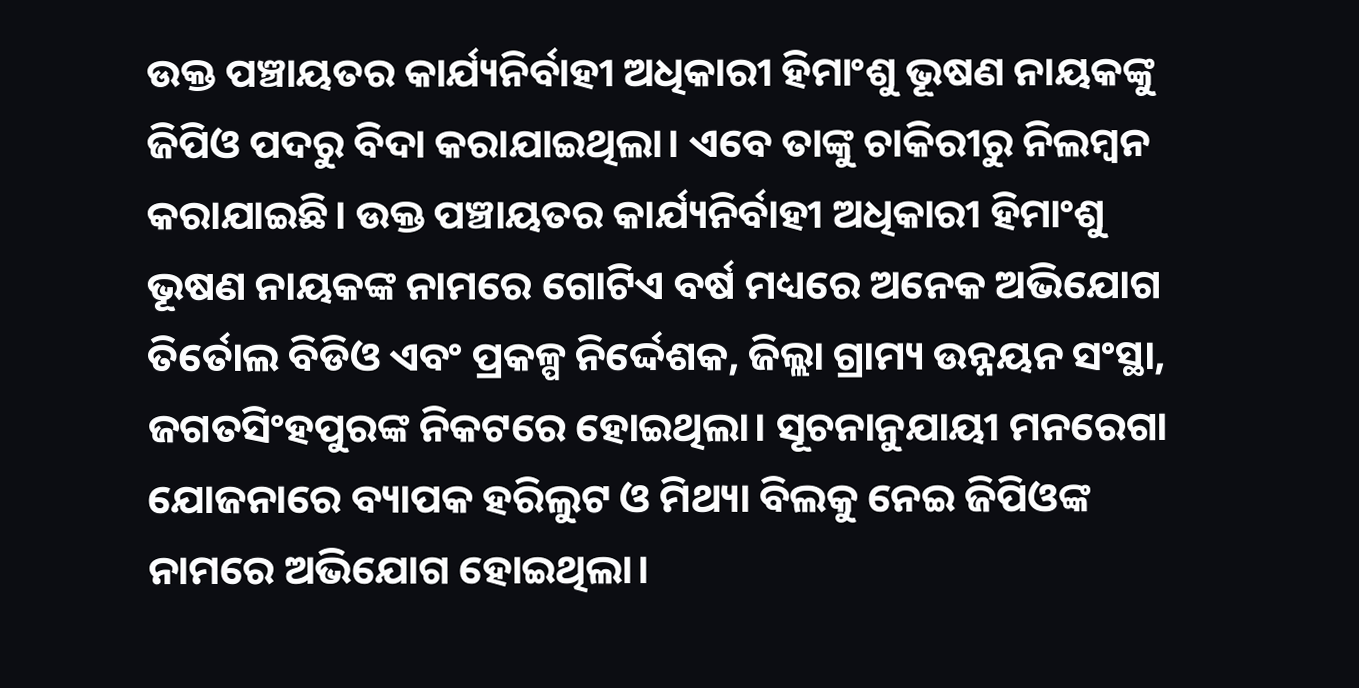ଉକ୍ତ ପଞ୍ଚାୟତର କାର୍ଯ୍ୟନିର୍ବାହୀ ଅଧିକାରୀ ହିମାଂଶୁ ଭୂଷଣ ନାୟକଙ୍କୁ ଜିପିଓ ପଦରୁ ବିଦା କରାଯାଇଥିଲା। ଏବେ ତାଙ୍କୁ ଚାକିରୀରୁ ନିଲମ୍ବନ କରାଯାଇଛି। ଉକ୍ତ ପଞ୍ଚାୟତର କାର୍ଯ୍ୟନିର୍ବାହୀ ଅଧିକାରୀ ହିମାଂଶୁ ଭୂଷଣ ନାୟକଙ୍କ ନାମରେ ଗୋଟିଏ ବର୍ଷ ମଧ୍ୟରେ ଅନେକ ଅଭିଯୋଗ ତିର୍ତୋଲ ବିଡିଓ ଏବଂ ପ୍ରକଳ୍ପ ନିର୍ଦ୍ଦେଶକ, ଜିଲ୍ଲା ଗ୍ରାମ୍ୟ ଉନ୍ନୟନ ସଂସ୍ଥା, ଜଗତସିଂହପୁରଙ୍କ ନିକଟରେ ହୋଇଥିଲା। ସୂଚନାନୁଯାୟୀ ମନରେଗା ଯୋଜନାରେ ବ୍ୟାପକ ହରିଲୁଟ ଓ ମିଥ୍ୟା ବିଲକୁ ନେଇ ଜିପିଓଙ୍କ ନାମରେ ଅଭିଯୋଗ ହୋଇଥିଲା।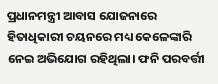ପ୍ରଧାନମନ୍ତ୍ରୀ ଆବାସ ଯୋଜନାରେ ହିତାଧିକାରୀ ଚୟନରେ ମଧ୍ୟ କେଳେଙ୍କାରି ନେଇ ଅଭିଯୋଗ ରହିଥିଲା। ଫନି ପରବର୍ତ୍ତୀ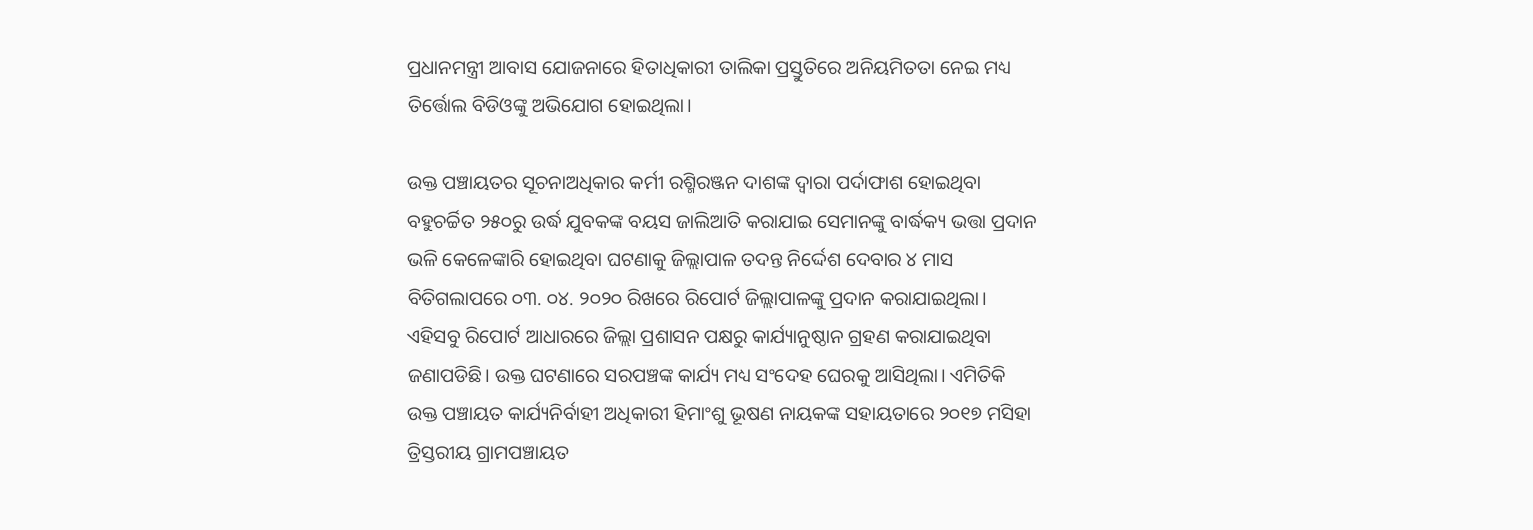ପ୍ରଧାନମନ୍ତ୍ରୀ ଆବାସ ଯୋଜନାରେ ହିତାଧିକାରୀ ତାଲିକା ପ୍ରସ୍ତୁତିରେ ଅନିୟମିତତା ନେଇ ମଧ୍ୟ ତିର୍ତ୍ତୋଲ ବିଡିଓଙ୍କୁ ଅଭିଯୋଗ ହୋଇଥିଲା।

ଉକ୍ତ ପଞ୍ଚାୟତର ସୂଚନାଅଧିକାର କର୍ମୀ ରଶ୍ମିରଞ୍ଜନ ଦାଶଙ୍କ ଦ୍ଵାରା ପର୍ଦାଫାଶ ହୋଇଥିବା ବହୁଚର୍ଚ୍ଚିତ ୨୫୦ରୁ ଉର୍ଦ୍ଧ ଯୁବକଙ୍କ ବୟସ ଜାଲିଆତି କରାଯାଇ ସେମାନଙ୍କୁ ବାର୍ଦ୍ଧକ୍ୟ ଭତ୍ତା ପ୍ରଦାନ ଭଳି କେଳେଙ୍କାରି ହୋଇଥିବା ଘଟଣାକୁ ଜିଲ୍ଲାପାଳ ତଦନ୍ତ ନିର୍ଦ୍ଦେଶ ଦେବାର ୪ ମାସ ବିତିଗଲାପରେ ୦୩. ୦୪. ୨୦୨୦ ରିଖରେ ରିପୋର୍ଟ ଜିଲ୍ଲାପାଳଙ୍କୁ ପ୍ରଦାନ କରାଯାଇଥିଲା। ଏହିସବୁ ରିପୋର୍ଟ ଆଧାରରେ ଜିଲ୍ଲା ପ୍ରଶାସନ ପକ୍ଷରୁ କାର୍ଯ୍ୟାନୁଷ୍ଠାନ ଗ୍ରହଣ କରାଯାଇଥିବା ଜଣାପଡିଛି। ଉକ୍ତ ଘଟଣାରେ ସରପଞ୍ଚଙ୍କ କାର୍ଯ୍ୟ ମଧ୍ୟ ସଂଦେହ ଘେରକୁ ଆସିଥିଲା। ଏମିତିକି ଉକ୍ତ ପଞ୍ଚାୟତ କାର୍ଯ୍ୟନିର୍ବାହୀ ଅଧିକାରୀ ହିମାଂଶୁ ଭୂଷଣ ନାୟକଙ୍କ ସହାୟତାରେ ୨୦୧୭ ମସିହା ତ୍ରିସ୍ତରୀୟ ଗ୍ରାମପଞ୍ଚାୟତ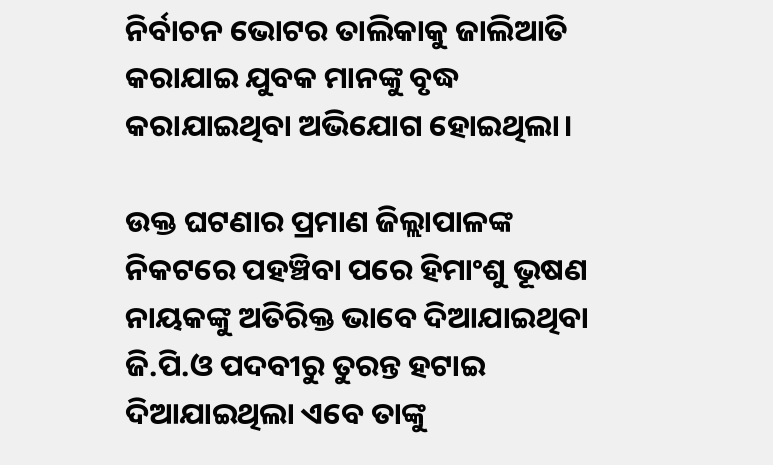ନିର୍ବାଚନ ଭୋଟର ତାଲିକାକୁ ଜାଲିଆତି କରାଯାଇ ଯୁବକ ମାନଙ୍କୁ ବୃଦ୍ଧ କରାଯାଇଥିବା ଅଭିଯୋଗ ହୋଇଥିଲା।

ଉକ୍ତ ଘଟଣାର ପ୍ରମାଣ ଜିଲ୍ଲାପାଳଙ୍କ ନିକଟରେ ପହଞ୍ଚିବା ପରେ ହିମାଂଶୁ ଭୂଷଣ ନାୟକଙ୍କୁ ଅତିରିକ୍ତ ଭାବେ ଦିଆଯାଇଥିବା ଜି.ପି.ଓ ପଦବୀରୁ ତୁରନ୍ତ ହଟାଇ ଦିଆଯାଇଥିଲା ଏବେ ତାଙ୍କୁ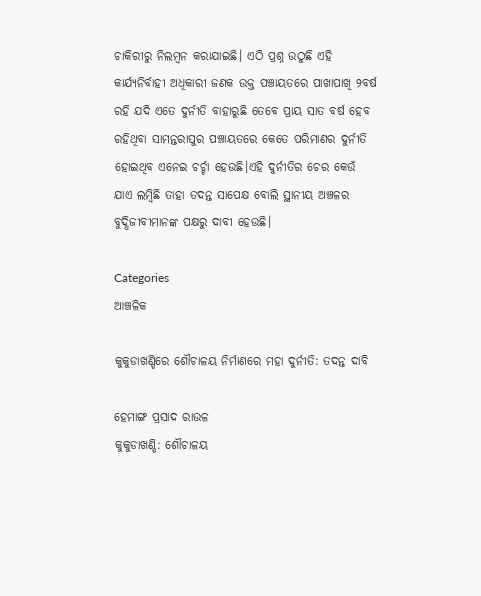ଚାକିରୀରୁ ନିଲମ୍ବନ କରାଯାଇଛି। ଏଠି ପ୍ରଶ୍ନ ଉଠୁଛି ଏହି କାର୍ଯ୍ୟନିର୍ବାହୀ ଅଧିକାରୀ ଜଣକ ଉକ୍ତ ପଞ୍ଚାୟତରେ ପାଖାପାଖି ୨ବର୍ଷ ରହି ଯଦି ଏତେ ଦୁର୍ନୀତି ବାହାରୁଛି ତେବେ ପ୍ରାୟ ସାତ ବର୍ଷ ହେବ ରହିଥିବା ସାମନ୍ତରାପୁର ପଞ୍ଚାୟତରେ କେତେ ପରିମାଣର ଦୁର୍ନୀତି ହୋଇଥିବ ଏନେଇ ଚର୍ଚ୍ଚା ହେଉଛି।ଏହି ଦୁର୍ନୀତିର ଚେର କେଉଁ ଯାଏ ଲମ୍ବିଛି ତାହା ତଦନ୍ତ ସାପେକ୍ଷ ବୋଲି ସ୍ଥାନୀୟ ଅଞ୍ଚଳର ବୁଦ୍ଧିଜୀବୀମାନଙ୍କ ପକ୍ଷରୁ ଦାବୀ ହେଉଛି।

Categories
ଆଞ୍ଚଳିକ

କୁକୁଡାଖଣ୍ଡିରେ ଶୌଚାଳୟ ନିର୍ମାଣରେ ମହା ଦୁର୍ନୀତି: ତଦନ୍ତ ଦାବି

ହେମାଙ୍ଗ ପ୍ରସାଦ ରାଉଳ
କୁକୁଡାଖଣ୍ଡି: ଶୌଚାଳୟ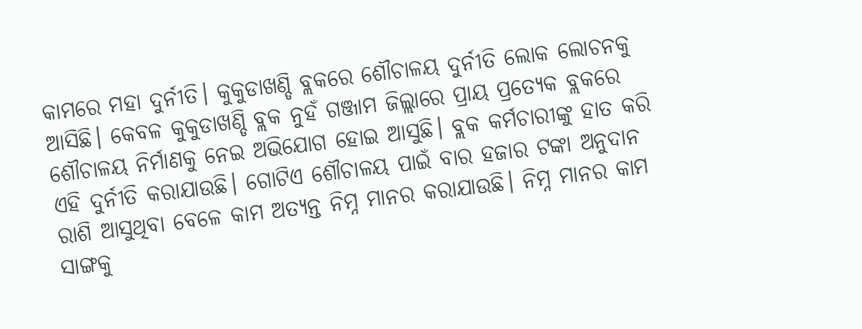କାମରେ ମହା ଦୁର୍ନୀତି। କୁକୁଡାଖଣ୍ଡି ବ୍ଲକରେ ଶୌଚାଳୟ ଦୁର୍ନୀତି ଲୋକ ଲୋଚନକୁ ଆସିଛି। କେବଳ କୁକୁଡାଖଣ୍ଡି ବ୍ଲକ ନୁହଁ ଗଞ୍ଜାମ ଜିଲ୍ଲାରେ ପ୍ରାୟ ପ୍ରତ୍ୟେକ ବ୍ଲକରେ ଶୌଚାଳୟ ନିର୍ମାଣକୁ ନେଇ ଅଭିଯୋଗ ହୋଇ ଆସୁଛି। ବ୍ଲକ କର୍ମଚାରୀଙ୍କୁ ହାତ କରି ଏହି ଦୁର୍ନୀତି କରାଯାଉଛି। ଗୋଟିଏ ଶୌଚାଳୟ ପାଇଁ ବାର ହଜାର ଟଙ୍କା ଅନୁଦାନ ରାଶି ଆସୁଥିବା ବେଳେ କାମ ଅତ୍ୟନ୍ତ ନିମ୍ନ ମାନର କରାଯାଉଛି। ନିମ୍ନ ମାନର କାମ ସାଙ୍ଗକୁ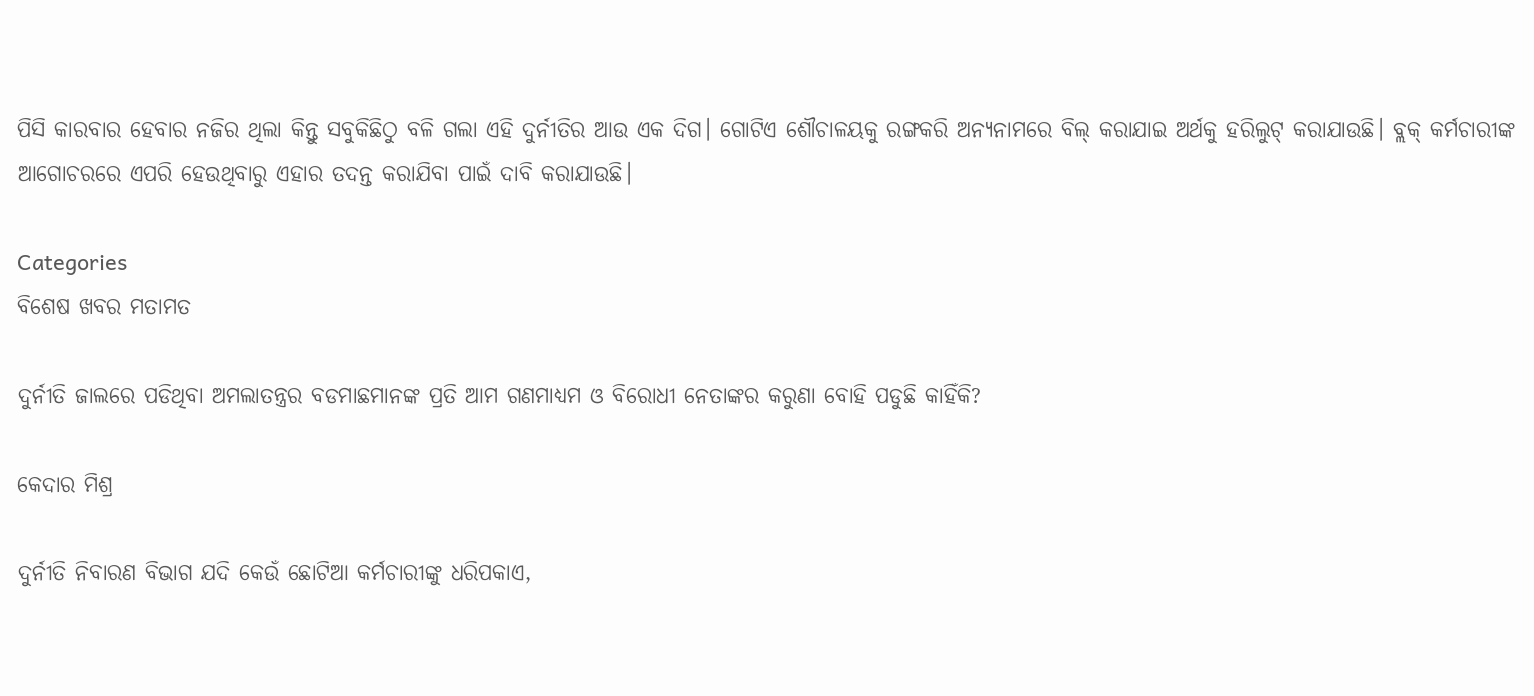ପିସି କାରବାର ହେବାର ନଜିର ଥିଲା କିନ୍ତୁ ସବୁକିଛିଠୁ ବଳି ଗଲା ଏହି ଦୁର୍ନୀତିର ଆଉ ଏକ ଦିଗ। ଗୋଟିଏ ଶୌଚାଳୟକୁ ରଙ୍ଗକରି ଅନ୍ୟନାମରେ ବିଲ୍‌ କରାଯାଇ ଅର୍ଥକୁ ହରିଲୁଟ୍‌ କରାଯାଉଛି। ବ୍ଲକ୍‌ କର୍ମଚାରୀଙ୍କ ଆଗୋଚରରେ ଏପରି ହେଉଥିବାରୁ ଏହାର ତଦନ୍ତ କରାଯିବା ପାଇଁ ଦାବି କରାଯାଉଛି।

Categories
ବିଶେଷ ଖବର ମତାମତ

ଦୁର୍ନୀତି ଜାଲରେ ପଡିଥିବା ଅମଲାତନ୍ତ୍ରର ବଡମାଛମାନଙ୍କ ପ୍ରତି ଆମ ଗଣମାଧ୍ୟମ ଓ ବିରୋଧୀ ନେତାଙ୍କର କରୁଣା ବୋହି ପଡୁଛି କାହିଁକି?

କେଦାର ମିଶ୍ର

ଦୁର୍ନୀତି ନିବାରଣ ବିଭାଗ ଯଦି କେଉଁ ଛୋଟିଆ କର୍ମଚାରୀଙ୍କୁ ଧରିପକାଏ,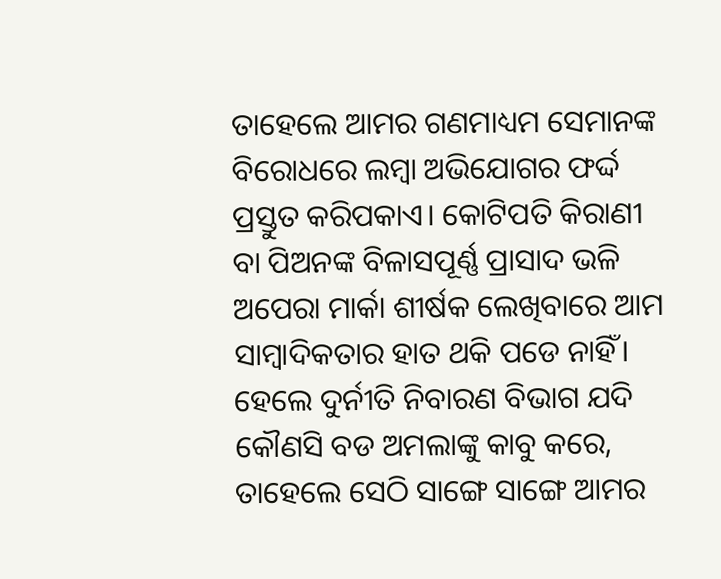ତାହେଲେ ଆମର ଗଣମାଧ୍ୟମ ସେମାନଙ୍କ ବିରୋଧରେ ଲମ୍ବା ଅଭିଯୋଗର ଫର୍ଦ୍ଦ ପ୍ରସ୍ତୁତ କରିପକାଏ। କୋଟିପତି କିରାଣୀ ବା ପିଅନଙ୍କ ବିଳାସପୂର୍ଣ୍ଣ ପ୍ରାସାଦ ଭଳି ଅପେରା ମାର୍କା ଶୀର୍ଷକ ଲେଖିବାରେ ଆମ ସାମ୍ବାଦିକତାର ହାତ ଥକି ପଡେ ନାହିଁ। ହେଲେ ଦୁର୍ନୀତି ନିବାରଣ ବିଭାଗ ଯଦି କୌଣସି ବଡ ଅମଲାଙ୍କୁ କାବୁ କରେ, ତାହେଲେ ସେଠି ସାଙ୍ଗେ ସାଙ୍ଗେ ଆମର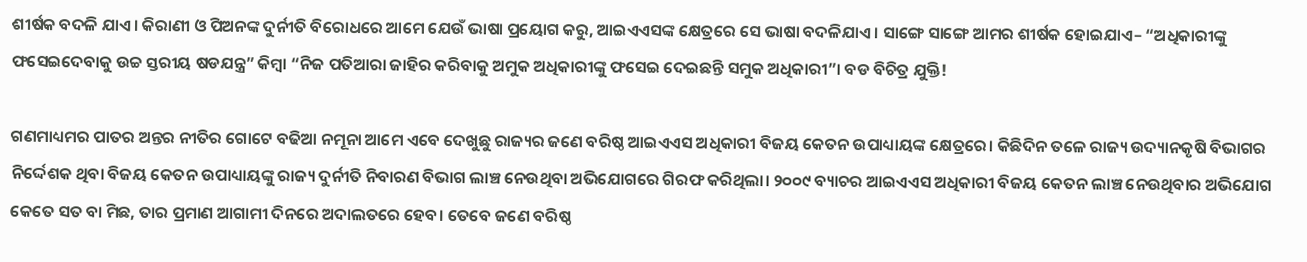ଶୀର୍ଷକ ବଦଳି ଯାଏ। କିରାଣୀ ଓ ପିଅନଙ୍କ ଦୁର୍ନୀତି ବିରୋଧରେ ଆମେ ଯେଉଁ ଭାଷା ପ୍ରୟୋଗ କରୁ, ଆଇଏଏସଙ୍କ କ୍ଷେତ୍ରରେ ସେ ଭାଷା ବଦଳିଯାଏ। ସାଙ୍ଗେ ସାଙ୍ଗେ ଆମର ଶୀର୍ଷକ ହୋଇଯାଏ– “ଅଧିକାରୀଙ୍କୁ ଫସେଇଦେବାକୁ ଉଚ୍ଚ ସ୍ତରୀୟ ଷଡଯନ୍ତ୍ର” କିମ୍ବା “ନିଜ ପତିଆରା ଜାହିର କରିବାକୁ ଅମୁକ ଅଧିକାରୀଙ୍କୁ ଫସେଇ ଦେଇଛନ୍ତି ସମୁକ ଅଧିକାରୀ”। ବଡ ବିଚିତ୍ର ଯୁକ୍ତି!

ଗଣମାଧ୍ୟମର ପାତର ଅନ୍ତର ନୀତିର ଗୋଟେ ବଢିଆ ନମୂନା ଆମେ ଏବେ ଦେଖୁଛୁ ରାଜ୍ୟର ଜଣେ ବରିଷ୍ଠ ଆଇଏଏସ ଅଧିକାରୀ ବିଜୟ କେତନ ଉପାଧ୍ୟାୟଙ୍କ କ୍ଷେତ୍ରରେ। କିଛିଦିନ ତଳେ ରାଜ୍ୟ ଉଦ୍ୟାନକୃଷି ବିଭାଗର ନିର୍ଦ୍ଦେଶକ ଥିବା ବିଜୟ କେତନ ଉପାଧ୍ୟାୟଙ୍କୁ ରାଜ୍ୟ ଦୁର୍ନୀତି ନିବାରଣ ବିଭାଗ ଲାଞ୍ଚ ନେଉଥିବା ଅଭିଯୋଗରେ ଗିରଫ କରିଥିଲା। ୨୦୦୯ ବ୍ୟାଚର ଆଇଏଏସ ଅଧିକାରୀ ବିଜୟ କେତନ ଲାଞ୍ଚ ନେଉଥିବାର ଅଭିଯୋଗ କେତେ ସତ ବା ମିଛ, ତାର ପ୍ରମାଣ ଆଗାମୀ ଦିନରେ ଅଦାଲତରେ ହେବ। ତେବେ ଜଣେ ବରିଷ୍ଠ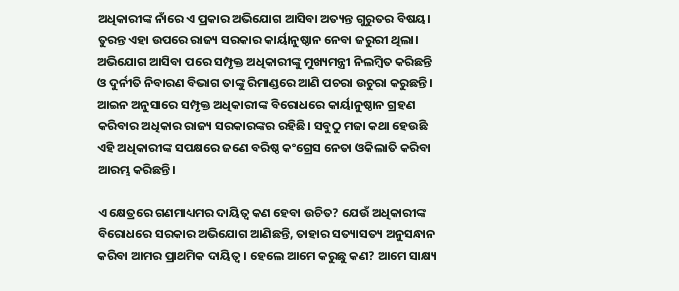ଅଧିକାରୀଙ୍କ ନାଁରେ ଏ ପ୍ରକାର ଅଭିଯୋଗ ଆସିବା ଅତ୍ୟନ୍ତ ଗୁରୁତର ବିଷୟ। ତୁରନ୍ତ ଏହା ଉପରେ ରାଜ୍ୟ ସରକାର କାର୍ୟାନୁଷ୍ଠାନ ନେବା ଜରୁରୀ ଥିଲା। ଅଭିଯୋଗ ଆସିବା ପରେ ସମ୍ପୃକ୍ତ ଅଧିକାରୀଙ୍କୁ ମୁଖ୍ୟମନ୍ତ୍ରୀ ନିଲମ୍ବିତ କରିଛନ୍ତି ଓ ଦୁର୍ନୀତି ନିବାରଣ ବିଭାଗ ତାଙ୍କୁ ରିମାଣ୍ଡରେ ଆଣି ପଚରା ଉଚୁରା କରୁଛନ୍ତି। ଆଇନ ଅନୁସାରେ ସମ୍ପୃକ୍ତ ଅଧିକାରୀଙ୍କ ବିରୋଧରେ କାର୍ୟାନୁଷ୍ଠାନ ଗ୍ରହଣ କରିବାର ଅଧିକାର ରାଜ୍ୟ ସରକାରଙ୍କର ରହିଛି। ସବୁଠୁ ମଜା କଥା ହେଉଛି ଏହି ଅଧିକାରୀଙ୍କ ସପକ୍ଷରେ ଜଣେ ବରିଷ୍ଠ କଂଗ୍ରେସ ନେତା ଓକିଲାତି କରିବା ଆରମ୍ଭ କରିଛନ୍ତି।

ଏ କ୍ଷେତ୍ରରେ ଗଣମାଧ୍ୟମର ଦାୟିତ୍ଵ କଣ ହେବା ଉଚିତ? ଯେଉଁ ଅଧିକାରୀଙ୍କ ବିରୋଧରେ ସରକାର ଅଭିଯୋଗ ଆଣିଛନ୍ତି, ତାହାର ସତ୍ୟାସତ୍ୟ ଅନୁସନ୍ଧାନ କରିବା ଆମର ପ୍ରାଥମିକ ଦାୟିତ୍ଵ। ହେଲେ ଆମେ କରୁଛୁ କଣ? ଆମେ ସାକ୍ଷ୍ୟ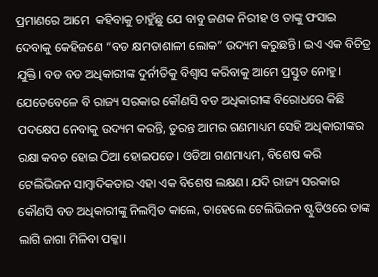ପ୍ରମାଣରେ ଆମେ  କହିବାକୁ ଚାହୁଁଛୁ ଯେ ବାବୁ ଜଣକ ନିରୀହ ଓ ତାଙ୍କୁ ଫସାଇ ଦେବାକୁ କେହିଜଣେ “ବଡ କ୍ଷମତାଶାଳୀ ଲୋକ” ଉଦ୍ୟମ କରୁଛନ୍ତି। ଇଏ ଏକ ବିଚିତ୍ର ଯୁକ୍ତି। ବଡ ବଡ ଅଧିକାରୀଙ୍କ ଦୁର୍ନୀତିକୁ ବିଶ୍ଵାସ କରିବାକୁ ଆମେ ପ୍ରସ୍ତୁତ ନୋହୁ। ଯେତେବେଳେ ବି ରାଜ୍ୟ ସରକାର କୌଣସି ବଡ ଅଧିକାରୀଙ୍କ ବିରୋଧରେ କିଛି ପଦକ୍ଷେପ ନେବାକୁ ଉଦ୍ୟମ କରନ୍ତି, ତୁରନ୍ତ ଆମର ଗଣମାଧ୍ୟମ ସେହି ଅଧିକାରୀଙ୍କର ରକ୍ଷା କବଚ ହୋଇ ଠିଆ ହୋଇପଡେ। ଓଡିଆ ଗଣମାଧ୍ୟମ, ବିଶେଷ କରି ଟେଲିଭିଜନ ସାମ୍ବାଦିକତାର ଏହା ଏକ ବିଶେଷ ଲକ୍ଷଣ। ଯଦି ରାଜ୍ୟ ସରକାର କୌଣସି ବଡ ଅଧିକାରୀଙ୍କୁ ନିଲମ୍ବିତ କାଲେ, ତାହେଲେ ଟେଲିଭିଜନ ଷ୍ଟୁଡିଓରେ ତାଙ୍କ ଲାଗି ଜାଗା ମିଳିବା ପକ୍କା।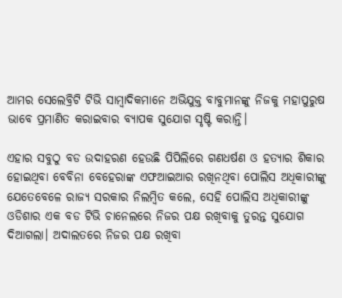ଆମର ସେଲେବ୍ରିଟି ଟିଭି ସାମ୍ବାଦିକମାନେ ଅଭିଯୁକ୍ତ ବାବୁମାନଙ୍କୁ ନିଜକୁ ମହାପୁରୁଷ ଭାବେ ପ୍ରମାଣିତ କରାଇବାର ବ୍ୟାପକ ସୁଯୋଗ ସୃଷ୍ଟି କରାନ୍ତି।

ଏହାର ସବୁଠୁ ବଡ ଉଦାହରଣ ହେଉଛି ପିପିଲିରେ ଗଣଧର୍ଷଣ ଓ ହତ୍ୟାର ଶିକାର ହୋଇଥିବା ବେବିନା ବେହେରାଙ୍କ ଏଫଆଇଆର ରଖିନଥିବା ପୋଲିସ ଅଧିକାରୀଙ୍କୁ ଯେତେବେଳେ ରାଜ୍ୟ ସରକାର ନିଲମ୍ବିତ କଲେ, ସେହି ପୋଲିସ ଅଧିକାରୀଙ୍କୁ ଓଡିଶାର ଏକ ବଡ ଟିଭି ଚାନେଲରେ ନିଜର ପକ୍ଷ ରଖିବାକୁ ତୁରନ୍ତ ସୁଯୋଗ ଦିଆଗଲା। ଅଦାଲତରେ ନିଜର ପକ୍ଷ ରଖିବା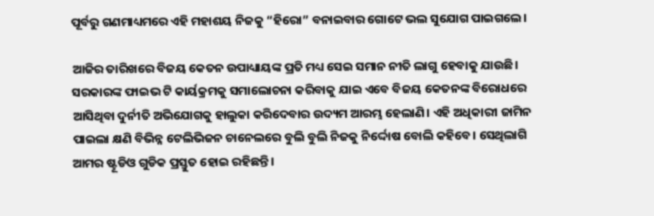ପୂର୍ବରୁ ଗଣମାଧ୍ୟମରେ ଏହି ମହାଶୟ ନିଜକୁ “ହିରୋ” ବନାଇବାର ଗୋଟେ ଭଲ ସୁଯୋଗ ପାଇଗଲେ।

ଆଜିର ତାରିଖରେ ବିଜୟ କେତନ ଉପାଧ୍ୟାୟଙ୍କ ପ୍ରତି ମଧ୍ୟ ସେଇ ସମାନ ନୀତି ଲାଗୁ ହେବାକୁ ଯାଉଛି। ସରକାରଙ୍କ ଫାଇଭ ଟି କାର୍ୟକ୍ରମକୁ ସମାଲୋଚନା କରିବାକୁ ଯାଇ ଏବେ ବିଜୟ କେତନଙ୍କ ବିରୋଧରେ ଆସିଥିବା ଦୁର୍ନୀତି ଅଭିଯୋଗକୁ ହାଲୁକା କରିଦେବାର ଉଦ୍ୟମ ଆରମ୍ଭ ହେଲାଣି। ଏହି ଅଧିକାରୀ ଜାମିନ ପାଇଲା କ୍ଷଣି ବିଭିନ୍ନ ଟେଲିଭିଜନ ଚାନେଲରେ ବୁଲି ବୁଲି ନିଜକୁ ନିର୍ଦ୍ଦୋଷ ବୋଲି କହିବେ। ସେଥିଲାଗି ଆମର ଷ୍ଟୂଡିଓ ଗୁଡିକ ପ୍ରସ୍ତୁତ ହୋଇ ରହିଛନ୍ତି।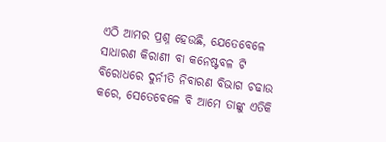ଏଠି ଆମର ପ୍ରଶ୍ନ ହେଉଛି, ଯେତେବେଳେ ସାଧାରଣ କିରାଣୀ ବା କନେଷ୍ଟବଳ ଟି ବିରୋଧରେ ଦୁର୍ନୀତି ନିବାରଣ ବିଭାଗ ଚଢାଉ କରେ, ସେତେବେଳେ ବି ଆମେ ତାଙ୍କୁ ଏତିକି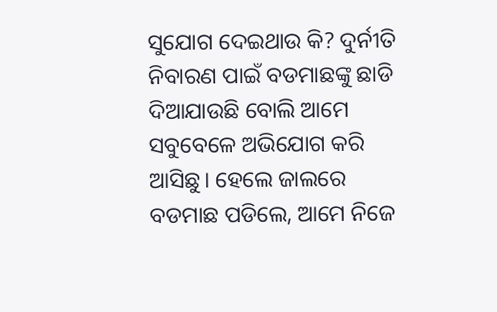ସୁଯୋଗ ଦେଇଥାଉ କି? ଦୁର୍ନୀତି ନିବାରଣ ପାଇଁ ବଡମାଛଙ୍କୁ ଛାଡି ଦିଆଯାଉଛି ବୋଲି ଆମେ ସବୁବେଳେ ଅଭିଯୋଗ କରି ଆସିଛୁ। ହେଲେ ଜାଲରେ ବଡମାଛ ପଡିଲେ, ଆମେ ନିଜେ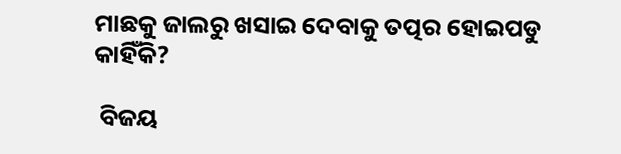ମାଛକୁ ଜାଲରୁ ଖସାଇ ଦେବାକୁ ତତ୍ପର ହୋଇପଡୁ କାହିଁକି?

 ବିଜୟ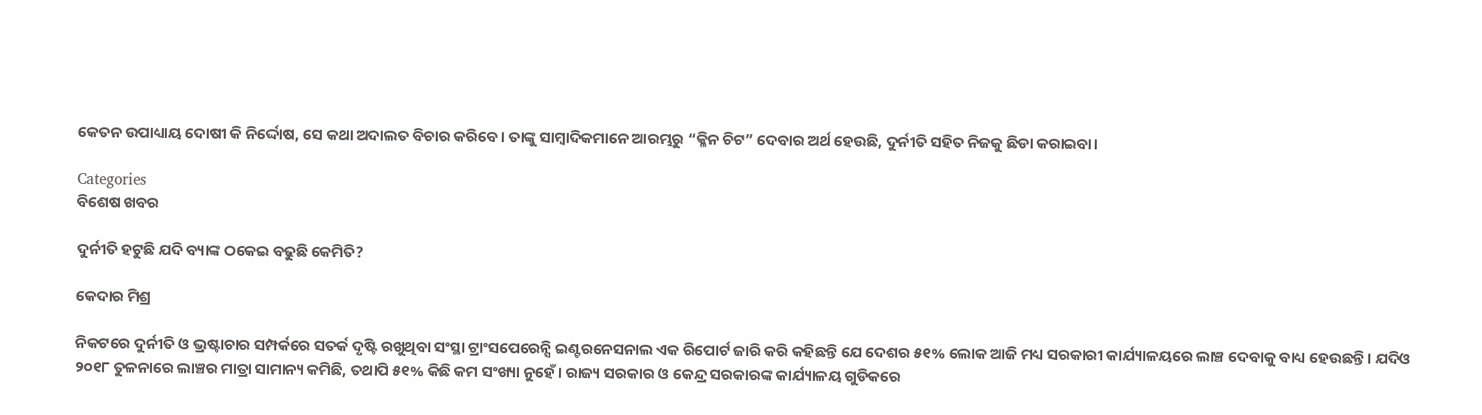କେତନ ଉପାଧ୍ୟାୟ ଦୋଷୀ କି ନିର୍ଦ୍ଦୋଷ, ସେ କଥା ଅଦାଲତ ବିଚାର କରିବେ। ତାଙ୍କୁ ସାମ୍ବାଦିକମାନେ ଆରମ୍ଭରୁ “କ୍ଳିନ ଚିଟ” ଦେବାର ଅର୍ଥ ହେଉଛି, ଦୁର୍ନୀତି ସହିତ ନିଜକୁ ଛିଡା କରାଇବା।

Categories
ବିଶେଷ ଖବର

ଦୁର୍ନୀତି ହଟୁଛି ଯଦି ବ୍ୟାଙ୍କ ଠକେଇ ବଢୁଛି କେମିତି?

କେଦାର ମିଶ୍ର

ନିକଟରେ ଦୁର୍ନୀତି ଓ ଭ୍ରଷ୍ଟାଚାର ସମ୍ପର୍କରେ ସତର୍କ ଦୃଷ୍ଟି ରଖୁଥିବା ସଂସ୍ଥା ଟ୍ରାଂସପେରେନ୍ସି ଇଣ୍ଟରନେସନାଲ ଏକ ରିପୋର୍ଟ ଜାରି କରି କହିଛନ୍ତି ଯେ ଦେଶର ୫୧% ଲୋକ ଆଜି ମଧ୍ୟ ସରକାରୀ କାର୍ଯ୍ୟାଳୟରେ ଲାଞ୍ଚ ଦେବାକୁ ବାଧ୍ୟ ହେଉଛନ୍ତି। ଯଦିଓ ୨୦୧୮ ତୁଳନାରେ ଲାଞ୍ଚର ମାତ୍ରା ସାମାନ୍ୟ କମିଛି, ତଥାପି ୫୧% କିଛି କମ ସଂଖ୍ୟା ନୁହେଁ। ରାଜ୍ୟ ସରକାର ଓ କେନ୍ଦ୍ର ସରକାରଙ୍କ କାର୍ଯ୍ୟାଳୟ ଗୁଡିକରେ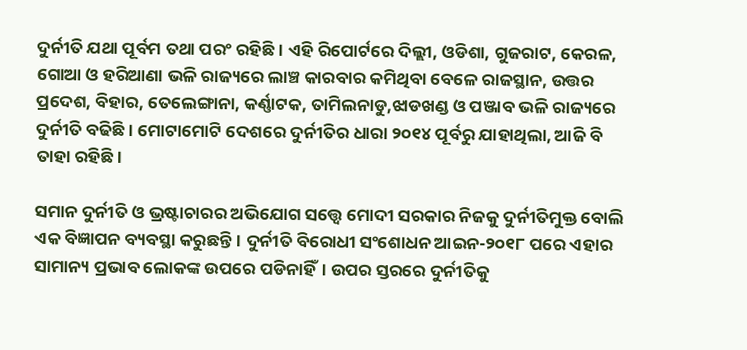ଦୁର୍ନୀତି ଯଥା ପୂର୍ବମ ତଥା ପରଂ ରହିଛି। ଏହି ରିପୋର୍ଟରେ ଦିଲ୍ଲୀ, ଓଡିଶା, ଗୁଜରାଟ, କେରଳ, ଗୋଆ ଓ ହରିଆଣା ଭଳି ରାଜ୍ୟରେ ଲାଞ୍ଚ କାରବାର କମିଥିବା ବେଳେ ରାଜସ୍ଥାନ, ଉତ୍ତର ପ୍ରଦେଶ, ବିହାର, ତେଲେଙ୍ଗାନା, କର୍ଣ୍ଣାଟକ, ତାମିଲନାଡୁ,ଝାଡଖଣ୍ଡ ଓ ପଞ୍ଜାବ ଭଳି ରାଜ୍ୟରେ ଦୁର୍ନୀତି ବଢିଛି। ମୋଟାମୋଟି ଦେଶରେ ଦୁର୍ନୀତିର ଧାରା ୨୦୧୪ ପୂର୍ବରୁ ଯାହାଥିଲା, ଆଜି ବି ତାହା ରହିଛି।

ସମାନ ଦୁର୍ନୀତି ଓ ଭ୍ରଷ୍ଟାଚାରର ଅଭିଯୋଗ ସତ୍ତ୍ୱେ ମୋଦୀ ସରକାର ନିଜକୁ ଦୁର୍ନୀତିମୁକ୍ତ ବୋଲି ଏକ ବିଜ୍ଞାପନ ବ୍ୟବସ୍ଥା କରୁଛନ୍ତି। ଦୁର୍ନୀତି ବିରୋଧୀ ସଂଶୋଧନ ଆଇନ-୨୦୧୮ ପରେ ଏହାର ସାମାନ୍ୟ ପ୍ରଭାବ ଲୋକଙ୍କ ଉପରେ ପଡିନାହିଁ। ଉପର ସ୍ତରରେ ଦୁର୍ନୀତିକୁ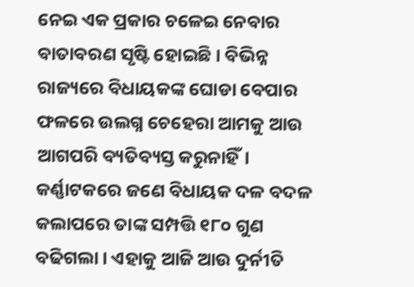ନେଇ ଏକ ପ୍ରକାର ଚଳେଇ ନେବାର ବାତାବରଣ ସୃଷ୍ଟି ହୋଇଛି। ବିଭିନ୍ନ ରାଜ୍ୟରେ ବିଧାୟକଙ୍କ ଘୋଡା ବେପାର ଫଳରେ ଉଲଗ୍ନ ଚେହେରା ଆମକୁ ଆଉ ଆଗପରି ବ୍ୟତିବ୍ୟସ୍ତ କରୁନାହିଁ। କର୍ଣ୍ଣାଟକରେ ଜଣେ ବିଧାୟକ ଦଳ ବଦଳ କଲାପରେ ତାଙ୍କ ସମ୍ପତ୍ତି ୧୮୦ ଗୁଣ ବଢିଗଲା। ଏହାକୁ ଆଜି ଆଉ ଦୁର୍ନୀତି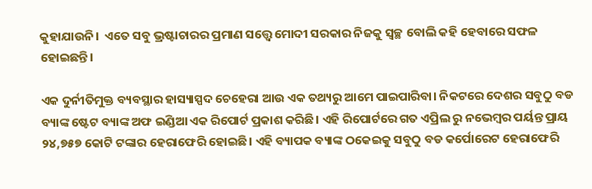କୁହାଯାଉନି।  ଏତେ ସବୁ ଭ୍ରଷ୍ଟାଚାରର ପ୍ରମାଣ ସତ୍ତ୍ୱେ ମୋଦୀ ସରକାର ନିଜକୁ ସ୍ବଚ୍ଛ ବୋଲି କହି ହେବାରେ ସଫଳ ହୋଇଛନ୍ତି।

ଏକ ଦୁର୍ନୀତିମୁକ୍ତ ବ୍ୟବସ୍ଥାର ହାସ୍ୟାସ୍ପଦ ଚେହେରା ଆଉ ଏକ ତଥ୍ୟରୁ ଆମେ ପାଇପାରିବା। ନିକଟରେ ଦେଶର ସବୁଠୁ ବଡ ବ୍ୟାଙ୍କ ଷ୍ଟେଟ ବ୍ୟାଙ୍କ ଅଫ ଇଣ୍ଡିଆ ଏକ ରିପୋର୍ଟ ପ୍ରକାଶ କରିଛି। ଏହି ରିପୋର୍ଟରେ ଗତ ଏପ୍ରିଲ ରୁ ନଭେମ୍ବର ପର୍ୟନ୍ତ ପ୍ରାୟ ୨୪,୭୫୭ କୋଟି ଟଙ୍କାର ହେରାଫେରି ହୋଇଛି। ଏହି ବ୍ୟାପକ ବ୍ୟାଙ୍କ ଠକେଇକୁ ସବୁଠୁ ବଡ କର୍ପୋରେଟ ହେରାଫେରି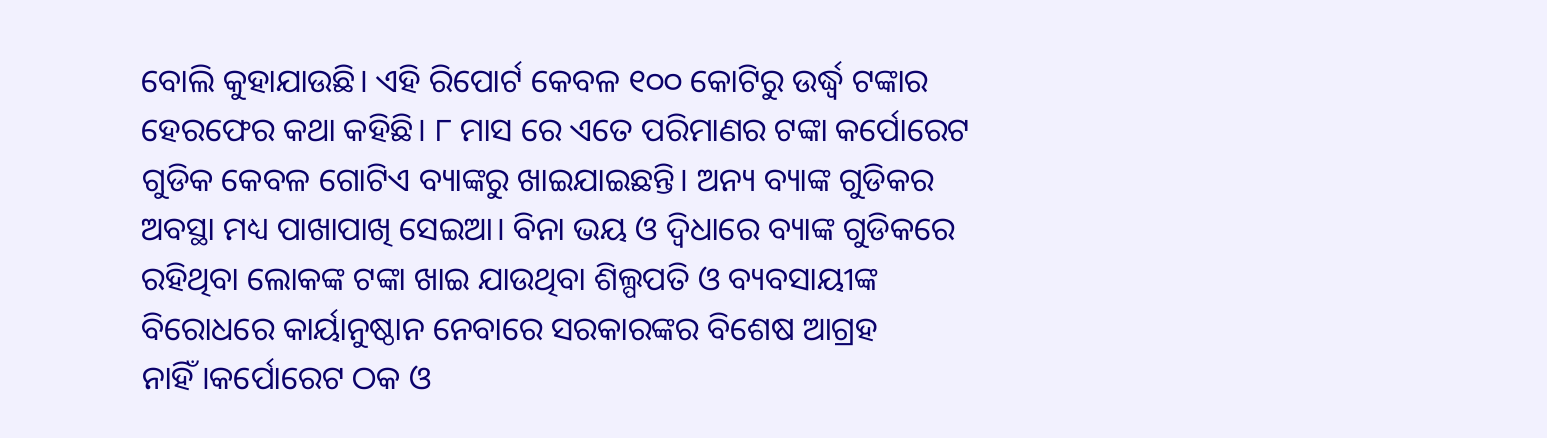ବୋଲି କୁହାଯାଉଛି। ଏହି ରିପୋର୍ଟ କେବଳ ୧୦୦ କୋଟିରୁ ଉର୍ଦ୍ଧ୍ଵ ଟଙ୍କାର ହେରଫେର କଥା କହିଛି। ୮ ମାସ ରେ ଏତେ ପରିମାଣର ଟଙ୍କା କର୍ପୋରେଟ ଗୁଡିକ କେବଳ ଗୋଟିଏ ବ୍ୟାଙ୍କରୁ ଖାଇଯାଇଛନ୍ତି। ଅନ୍ୟ ବ୍ୟାଙ୍କ ଗୁଡିକର ଅବସ୍ଥା ମଧ୍ୟ ପାଖାପାଖି ସେଇଆ। ବିନା ଭୟ ଓ ଦ୍ଵିଧାରେ ବ୍ୟାଙ୍କ ଗୁଡିକରେ ରହିଥିବା ଲୋକଙ୍କ ଟଙ୍କା ଖାଇ ଯାଉଥିବା ଶିଲ୍ପପତି ଓ ବ୍ୟବସାୟୀଙ୍କ ବିରୋଧରେ କାର୍ୟାନୁଷ୍ଠାନ ନେବାରେ ସରକାରଙ୍କର ବିଶେଷ ଆଗ୍ରହ ନାହିଁ।କର୍ପୋରେଟ ଠକ ଓ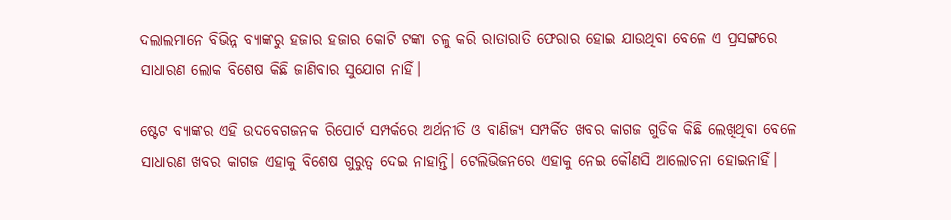ଦଲାଲମାନେ ବିଭିନ୍ନ ବ୍ୟାଙ୍କରୁ ହଜାର ହଜାର କୋଟି ଟଙ୍କା ଚଳୁ କରି ରାତାରାତି ଫେରାର ହୋଇ ଯାଉଥିବା ବେଳେ ଏ ପ୍ରସଙ୍ଗରେ ସାଧାରଣ ଲୋକ ବିଶେଷ କିଛି ଜାଣିବାର ସୁଯୋଗ ନାହିଁ।

ଷ୍ଟେଟ ବ୍ୟାଙ୍କର ଏହି ଉଦବେଗଜନକ ରିପୋର୍ଟ ସମ୍ପର୍କରେ ଅର୍ଥନୀତି ଓ ବାଣିଜ୍ୟ ସମ୍ପର୍କିତ ଖବର କାଗଜ ଗୁଡିକ କିଛି ଲେଖିଥିବା ବେଳେ ସାଧାରଣ ଖବର କାଗଜ ଏହାକୁ ବିଶେଷ ଗୁରୁତ୍ଵ ଦେଇ ନାହାନ୍ତି। ଟେଲିଭିଜନରେ ଏହାକୁ ନେଇ କୌଣସି ଆଲୋଚନା ହୋଇନାହିଁ।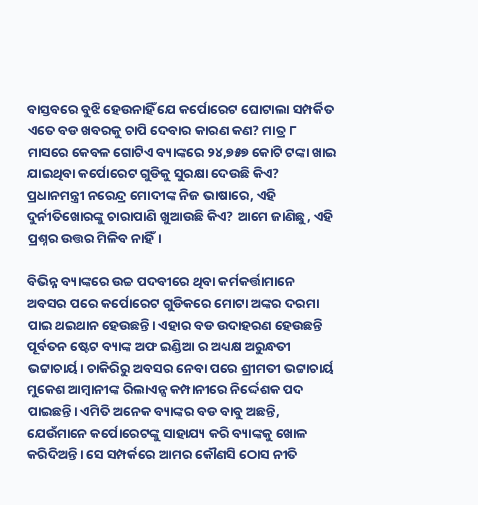ବାସ୍ତବରେ ବୁଝି ହେଉନାହିଁ ଯେ କର୍ପୋରେଟ ଘୋଟାଲା ସମ୍ପର୍କିତ ଏତେ ବଡ ଖବରକୁ ଚାପି ଦେବାର କାରଣ କଣ? ମାତ୍ର ୮ ମାସରେ କେବଳ ଗୋଟିଏ ବ୍ୟାଙ୍କରେ ୨୪,୭୫୭ କୋଟି ଟଙ୍କା ଖାଇ ଯାଇଥିବା କର୍ପୋରେଟ ଗୁଡିକୁ ସୁରକ୍ଷା ଦେଉଛି କିଏ? ପ୍ରଧାନମନ୍ତ୍ରୀ ନରେନ୍ଦ୍ର ମୋଦୀଙ୍କ ନିଜ ଭାଷାରେ, ଏହି ଦୁର୍ନୀତିଖୋରଙ୍କୁ ଚାରାପାଣି ଖୁଆଉଛି କିଏ? ଆମେ ଜାଣିଛୁ, ଏହି ପ୍ରଶ୍ନର ଉତ୍ତର ମିଳିବ ନାହିଁ।

ବିଭିନ୍ନ ବ୍ୟାଙ୍କରେ ଉଚ୍ଚ ପଦବୀରେ ଥିବା କର୍ମକର୍ତ୍ତାମାନେ ଅବସର ପରେ କର୍ପୋରେଟ ଗୁଡିକରେ ମୋଟା ଅଙ୍କର ଦରମା ପାଇ ଥଇଥାନ ହେଉଛନ୍ତି। ଏହାର ବଡ ଉଦାହରଣ ହେଉଛନ୍ତି ପୂର୍ବତନ ଷ୍ଟେଟ ବ୍ୟାଙ୍କ ଅଫ ଇଣ୍ଡିଆ ର ଅଧ୍ୟକ୍ଷ ଅରୁନ୍ଧତୀ ଭଟ୍ଟାଚାର୍ୟ। ଚାକିରିରୁ ଅବସର ନେବା ପରେ ଶ୍ରୀମତୀ ଭଟ୍ଟାଚାର୍ୟ ମୁକେଶ ଆମ୍ବାନୀଙ୍କ ରିଲାଏନ୍ସ କମ୍ପାନୀରେ ନିର୍ଦ୍ଦେଶକ ପଦ ପାଇଛନ୍ତି। ଏମିତି ଅନେକ ବ୍ୟାଙ୍କର ବଡ ବାବୁ ଅଛନ୍ତି, ଯେଉଁମାନେ କର୍ପୋରେଟଙ୍କୁ ସାହାଯ୍ୟ କରି ବ୍ୟାଙ୍କକୁ ଖୋଳ କରିଦିଅନ୍ତି। ସେ ସମ୍ପର୍କରେ ଆମର କୌଣସି ଠୋସ ନୀତି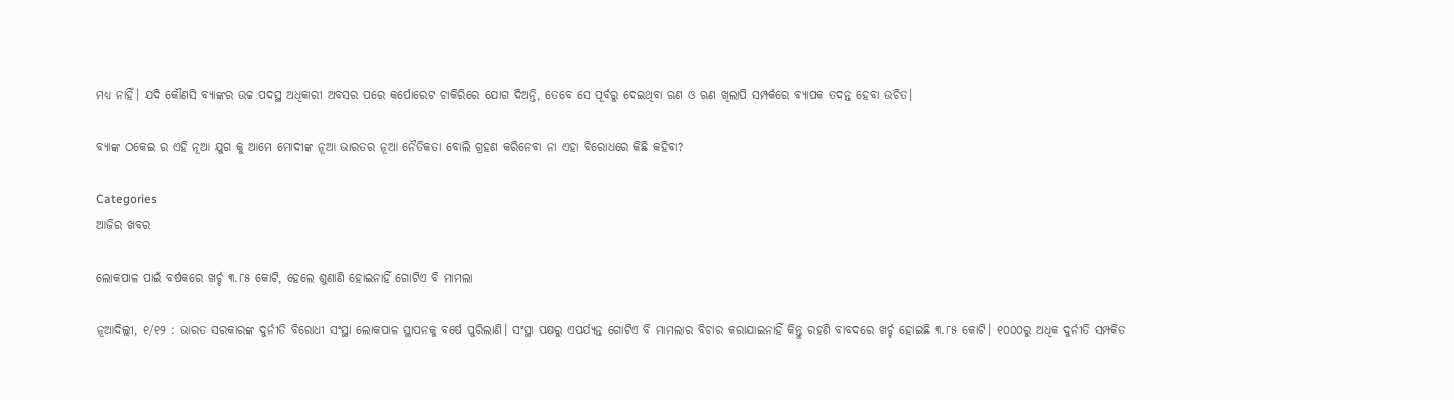ମଧ୍ୟ ନାହିଁ। ଯଦି କୌଣସି ବ୍ୟାଙ୍କର ଉଚ୍ଚ ପଦସ୍ଥ ଅଧିକାରୀ ଅବସର ପରେ କର୍ପୋରେଟ ଚାକିରିରେ ଯୋଗ ଦିଅନ୍ତି, ତେବେ ସେ ପୂର୍ବରୁ ଦେଇଥିବା ଋଣ ଓ ଋଣ ଖିଲାପି ସମ୍ପର୍କରେ ବ୍ୟାପକ ତଦନ୍ତ ହେବା ଉଚିତ।

ବ୍ୟାଙ୍କ ଠକେଇ ର ଏହି ନୂଆ ଯୁଗ କୁ ଆମେ ମୋଦୀଙ୍କ ନୂଆ ଭାରତର ନୂଆ ନୈତିକତା ବୋଲି ଗ୍ରହଣ କରିନେବା ନା ଏହା ବିରୋଧରେ କିଛି କହିବା?

Categories
ଆଜିର ଖବର

ଲୋକପାଳ ପାଇଁ ବର୍ଷକରେ ଖର୍ଚ୍ଚ ୩.୮୫ କୋଟି, ହେଲେ ଶୁଣାଣି ହୋଇନାହିଁ ଗୋଟିଏ ବି ମାମଲା

ନୂଆଦିଲ୍ଲୀ, ୧/୧୨ : ଭାରତ ସରକାରଙ୍କ ଦୁର୍ନୀତି ବିରୋଧୀ ସଂସ୍ଥା ଲୋକପାଳ ସ୍ଥାପନକୁ ବର୍ଷେ ପୁରିଲାଣି। ସଂସ୍ଥା ପକ୍ଷରୁ ଏପର୍ଯ୍ୟନ୍ତ ଗୋଟିଏ ବି ମାମଲାର ବିଚାର କରାଯାଇନାହିଁ କିନ୍ତୁ ରହଣି ବାବଦରେ ଖର୍ଚ୍ଚ ହୋଇଛି ୩.୮୫ କୋଟି। ୧୦୦୦ରୁ ଅଧିକ ଦୁର୍ନୀତି ସମ୍ପର୍କିତ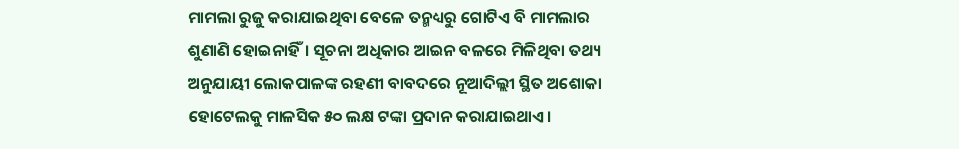ମାମଲା ରୁଜୁ କରାଯାଇଥିବା ବେଳେ ତନ୍ମଧ୍ୟରୁ ଗୋଟିଏ ବି ମାମଲାର ଶୁଣାଣି ହୋଇନାହିଁ। ସୂଚନା ଅଧିକାର ଆଇନ ବଳରେ ମିଳିଥିବା ତଥ୍ୟ ଅନୁଯାୟୀ ଲୋକପାଳଙ୍କ ରହଣୀ ବାବଦରେ ନୂଆଦିଲ୍ଲୀ ସ୍ଥିତ ଅଶୋକା ହୋଟେଲକୁ ମାଳସିକ ୫୦ ଲକ୍ଷ ଟଙ୍କା ପ୍ରଦାନ କରାଯାଇଥାଏ।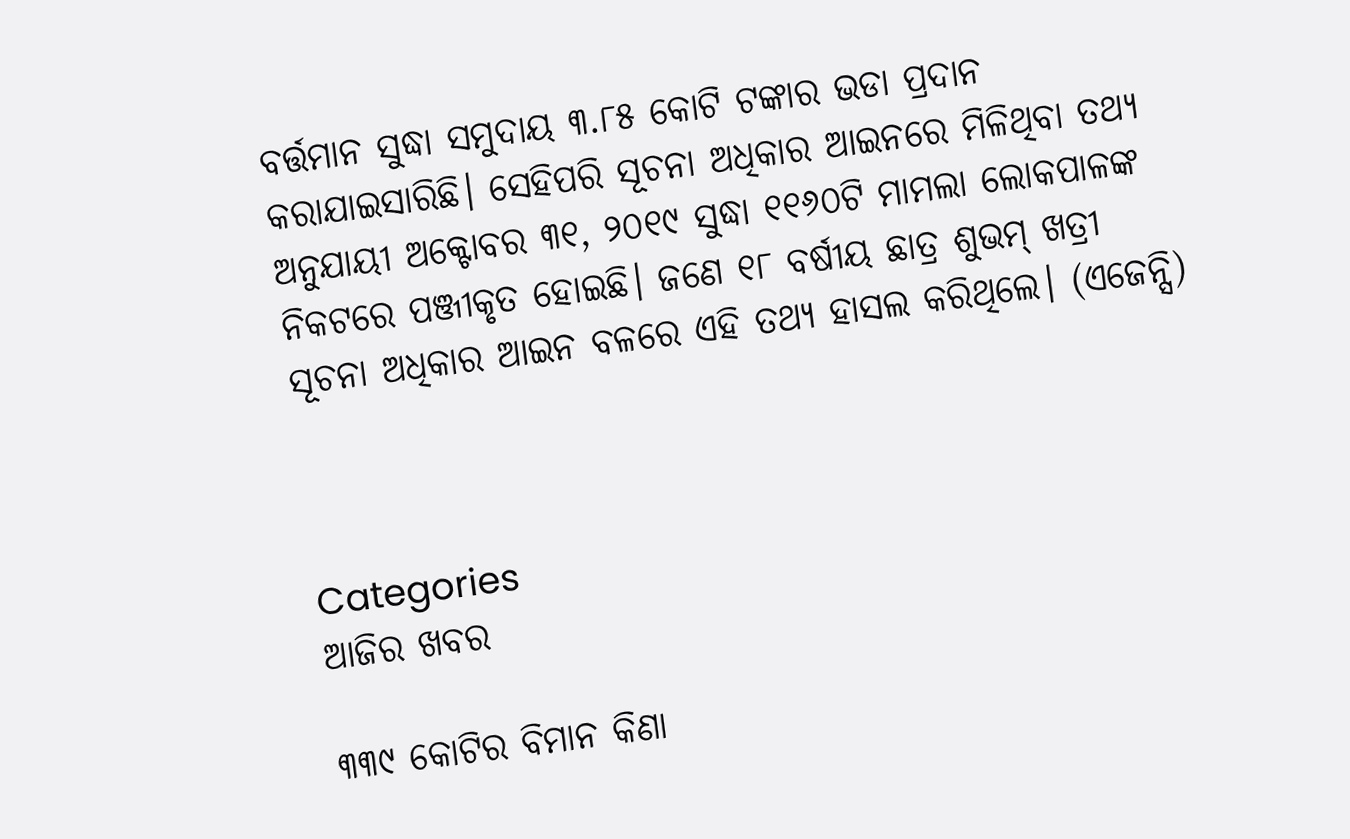ବର୍ତ୍ତମାନ ସୁଦ୍ଧା ସମୁଦାୟ ୩.୮୫ କୋଟି ଟଙ୍କାର ଭଡା ପ୍ରଦାନ କରାଯାଇସାରିଛି। ସେହିପରି ସୂଚନା ଅଧିକାର ଆଇନରେ ମିଳିଥିବା ତଥ୍ୟ ଅନୁଯାୟୀ ଅକ୍ଟୋବର ୩୧, ୨୦୧୯ ସୁଦ୍ଧା ୧୧୬୦ଟି ମାମଲା ଲୋକପାଳଙ୍କ ନିକଟରେ ପଞ୍ଜୀକୃତ ହୋଇଛି। ଜଣେ ୧୮ ବର୍ଷୀୟ ଛାତ୍ର ଶୁଭମ୍‌ ଖତ୍ରୀ ସୂଚନା ଅଧିକାର ଆଇନ ବଳରେ ଏହି ତଥ୍ୟ ହାସଲ କରିଥିଲେ। (ଏଜେନ୍ସି)



Categories
ଆଜିର ଖବର

୩୩୯ କୋଟିର ବିମାନ କିଣା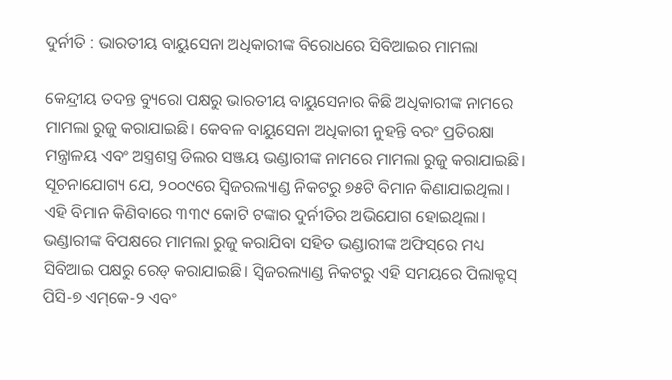ଦୁର୍ନୀତି : ଭାରତୀୟ ବାୟୁସେନା ଅଧିକାରୀଙ୍କ ବିରୋଧରେ ସିବିଆଇର ମାମଲା

କେନ୍ଦ୍ରୀୟ ତଦନ୍ତ ବ୍ୟୁରୋ ପକ୍ଷରୁ ଭାରତୀୟ ବାୟୁସେନାର କିଛି ଅଧିକାରୀଙ୍କ ନାମରେ ମାମଲା ରୁଜୁ କରାଯାଇଛି। କେବଳ ବାୟୁସେନା ଅଧିକାରୀ ନୁହନ୍ତି ବରଂ ପ୍ରତିରକ୍ଷା ମନ୍ତ୍ରାଳୟ ଏବଂ ଅସ୍ତ୍ରଶସ୍ତ୍ର ଡିଲର ସଞ୍ଜୟ ଭଣ୍ଡାରୀଙ୍କ ନାମରେ ମାମଲା ରୁଜୁ କରାଯାଇଛି। ସୂଚନାଯୋଗ୍ୟ ଯେ, ୨୦୦୯ରେ ସ୍ବିଜରଲ୍ୟାଣ୍ଡ ନିକଟରୁ ୭୫ଟି ବିମାନ କିଣାଯାଇଥିଲା। ଏହି ବିମାନ କିଣିବାରେ ୩୩୯ କୋଟି ଟଙ୍କାର ଦୁର୍ନୀତିର ଅଭିଯୋଗ ହୋଇଥିଲା। ଭଣ୍ଡାରୀଙ୍କ ବିପକ୍ଷରେ ମାମଲା ରୁଜୁ କରାଯିବା ସହିତ ଭଣ୍ଡାରୀଙ୍କ ଅଫିସ୍‌ରେ ମଧ୍ୟ ସିବିଆଇ ପକ୍ଷରୁ ରେଡ୍‌ କରାଯାଇଛି। ସ୍ବିଜରଲ୍ୟାଣ୍ଡ ନିକଟରୁ ଏହି ସମୟରେ ପିଲାକ୍ଟସ୍‌ ପିସି-୭ ଏମ୍‌କେ-୨ ଏବଂ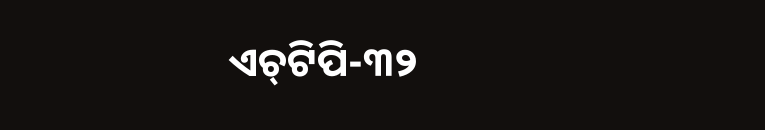ଏଚ୍‌ଟିପି-୩୨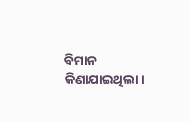ବିମାନ କିଣାଯାଇଥିଲା।